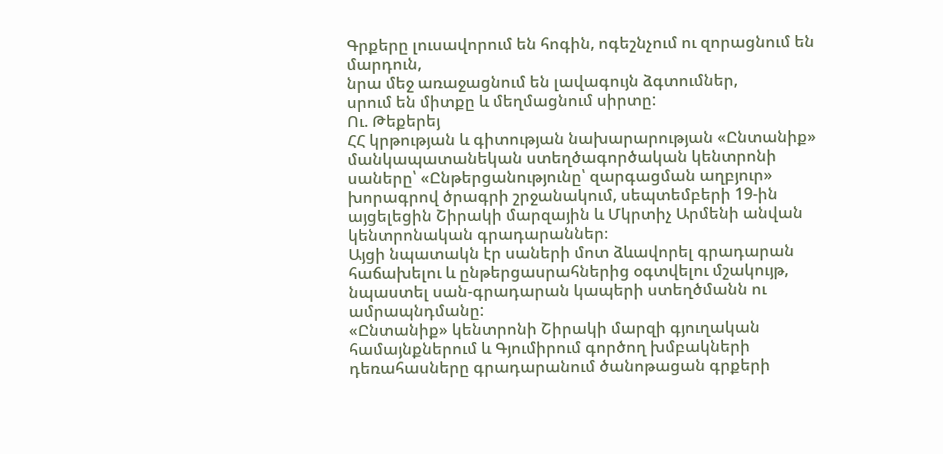Գրքերը լուսավորում են հոգին, ոգեշնչում ու զորացնում են մարդուն,
նրա մեջ առաջացնում են լավագույն ձգտումներ,
սրում են միտքը և մեղմացնում սիրտը:
Ու. Թեքերեյ
ՀՀ կրթության և գիտության նախարարության «Ընտանիք» մանկապատանեկան ստեղծագործական կենտրոնի սաները՝ «Ընթերցանությունը՝ զարգացման աղբյուր» խորագրով ծրագրի շրջանակում, սեպտեմբերի 19-ին այցելեցին Շիրակի մարզային և Մկրտիչ Արմենի անվան կենտրոնական գրադարաններ։
Այցի նպատակն էր սաների մոտ ձևավորել գրադարան հաճախելու և ընթերցասրահներից օգտվելու մշակույթ, նպաստել սան-գրադարան կապերի ստեղծմանն ու ամրապնդմանը:
«Ընտանիք» կենտրոնի Շիրակի մարզի գյուղական համայնքներում և Գյումիրում գործող խմբակների դեռահասները գրադարանում ծանոթացան գրքերի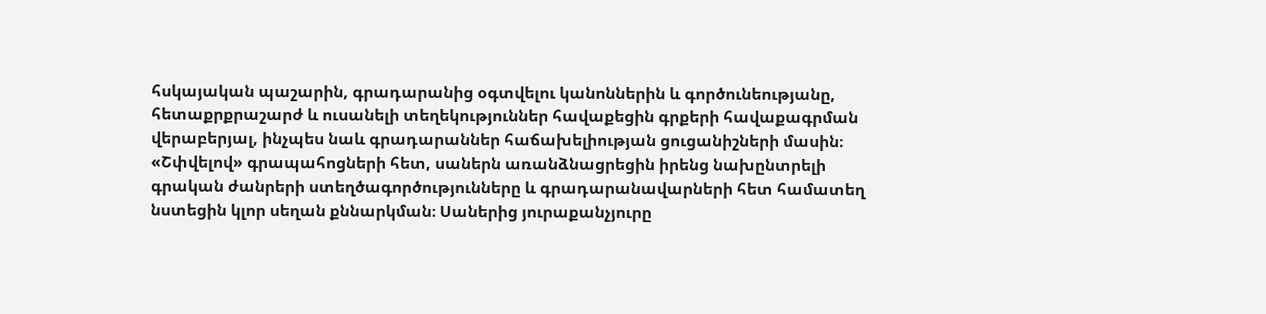հսկայական պաշարին, գրադարանից օգտվելու կանոններին և գործունեությանը, հետաքրքրաշարժ և ուսանելի տեղեկություններ հավաքեցին գրքերի հավաքագրման վերաբերյալ, ինչպես նաև գրադարաններ հաճախելիության ցուցանիշների մասին։
«Շփվելով» գրապահոցների հետ, սաներն առանձնացրեցին իրենց նախընտրելի գրական ժանրերի ստեղծագործությունները և գրադարանավարների հետ համատեղ նստեցին կլոր սեղան քննարկման։ Սաներից յուրաքանչյուրը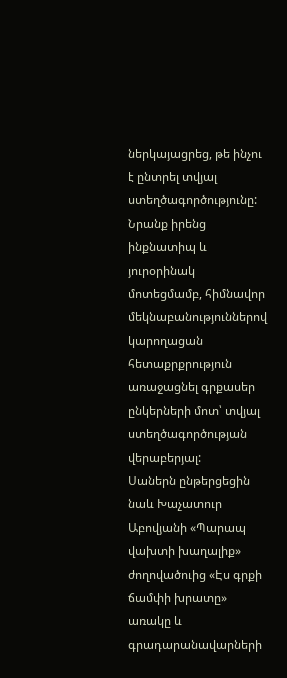ներկայացրեց, թե ինչու է ընտրել տվյալ ստեղծագործությունը: Նրանք իրենց ինքնատիպ և յուրօրինակ մոտեցմամբ, հիմնավոր մեկնաբանություններով կարողացան հետաքրքրություն առաջացնել գրքասեր ընկերների մոտ՝ տվյալ ստեղծագործության վերաբերյալ:
Սաներն ընթերցեցին նաև Խաչատուր Աբովյանի «Պարապ վախտի խաղալիք» ժողովածուից «Էս գրքի ճամփի խրատը» առակը և գրադարանավարների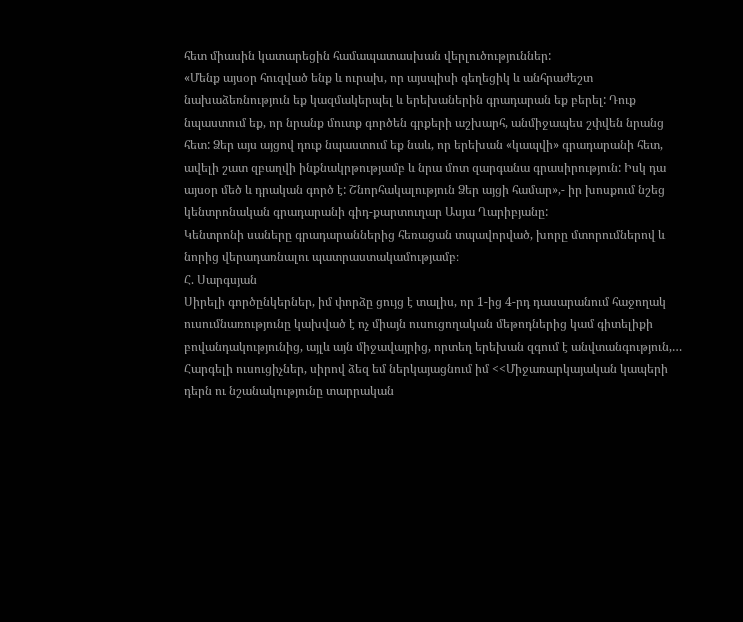հետ միասին կատարեցին համապատասխան վերլուծություններ:
«Մենք այսօր հուզված ենք և ուրախ, որ այսպիսի գեղեցիկ և անհրաժեշտ նախաձեռնություն եք կազմակերպել և երեխաներին գրադարան եք բերել: Դուք նպաստում եք, որ նրանք մուտք գործեն գրքերի աշխարհ, անմիջապես շփվեն նրանց հետ: Ձեր այս այցով դուք նպաստում եք նաև, որ երեխան «կապվի» գրադարանի հետ, ավելի շատ զբաղվի ինքնակրթությամբ և նրա մոտ զարգանա գրասիրություն: Իսկ դա այսօր մեծ և դրական գործ է: Շնորհակալություն Ձեր այցի համար»,- իր խոսքում նշեց կենտրոնական գրադարանի գիդ-քարտուղար Ասյա Ղարիբյանը:
Կենտրոնի սաները գրադարաններից հեռացան տպավորված, խորը մտորումներով և նորից վերադառնալու պատրաստակամությամբ։
Հ. Սարգսյան
Սիրելի գործընկերներ, իմ փորձը ցույց է տալիս, որ 1-ից 4-րդ դասարանում հաջողակ ուսումնառությունը կախված է ոչ միայն ուսուցողական մեթոդներից կամ գիտելիքի բովանդակությունից, այլև այն միջավայրից, որտեղ երեխան զգում է անվտանգություն,…
Հարգելի ուսուցիչներ, սիրով ձեզ եմ ներկայացնում իմ <<Միջառարկայական կապերի դերն ու նշանակությունը տարրական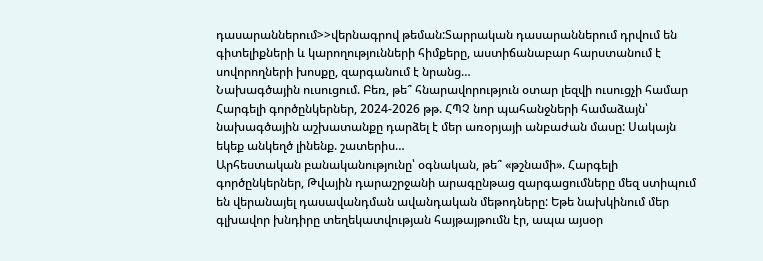դասարաններում>>վերնագրով թեման:Տարրական դասարաններում դրվում են գիտելիքների և կարողությունների հիմքերը, աստիճանաբար հարստանում է սովորողների խոսքը, զարգանում է նրանց…
Նախագծային ուսուցում. Բեռ, թե՞ հնարավորություն օտար լեզվի ուսուցչի համար Հարգելի գործընկերներ, 2024-2026 թթ. ՀՊՉ նոր պահանջների համաձայն՝ նախագծային աշխատանքը դարձել է մեր առօրյայի անբաժան մասը: Սակայն եկեք անկեղծ լինենք. շատերիս…
Արհեստական բանականությունը՝ օգնական, թե՞ «թշնամի». Հարգելի գործընկերներ, Թվային դարաշրջանի արագընթաց զարգացումները մեզ ստիպում են վերանայել դասավանդման ավանդական մեթոդները: Եթե նախկինում մեր գլխավոր խնդիրը տեղեկատվության հայթայթումն էր, ապա այսօր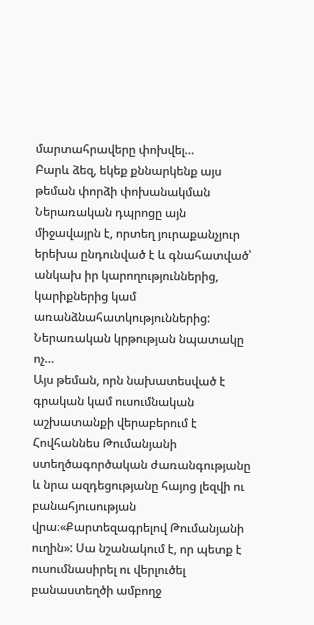մարտահրավերը փոխվել…
Բարև ձեզ, եկեք քննարկենք այս թեման փորձի փոխանակման Ներառական դպրոցը այն միջավայրն է, որտեղ յուրաքանչյուր երեխա ընդունված է և գնահատված՝ անկախ իր կարողություններից, կարիքներից կամ առանձնահատկություններից: Ներառական կրթության նպատակը ոչ…
Այս թեման, որն նախատեսված է գրական կամ ուսումնական աշխատանքի վերաբերում է Հովհաննես Թումանյանի ստեղծագործական ժառանգությանը և նրա ազդեցությանը հայոց լեզվի ու բանահյուսության վրա։«Քարտեզագրելով Թումանյանի ուղին»: Սա նշանակում է, որ պետք է ուսումնասիրել ու վերլուծել բանաստեղծի ամբողջ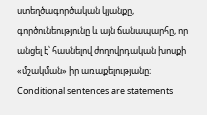ստեղծագործական կյանքը, գործունեությունը և այն ճանապարհը, որ անցել է՝ հասնելով ժողովրդական խոսքի «մշակման» իր առաքելությանը։
Conditional sentences are statements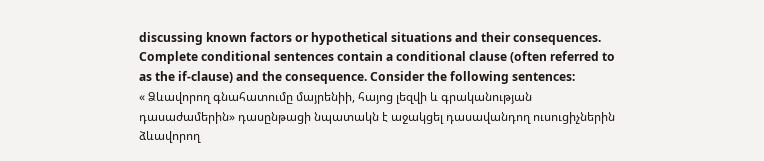discussing known factors or hypothetical situations and their consequences. Complete conditional sentences contain a conditional clause (often referred to as the if-clause) and the consequence. Consider the following sentences:
« Ձևավորող գնահատումը մայրենիի, հայոց լեզվի և գրականության դասաժամերին» դասընթացի նպատակն է աջակցել դասավանդող ուսուցիչներին ձևավորող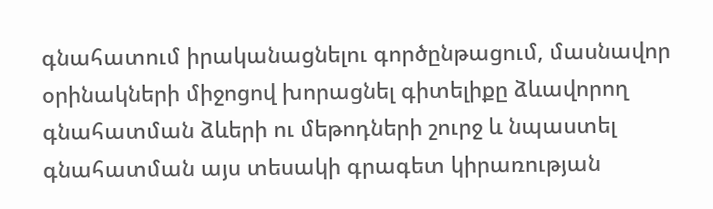գնահատում իրականացնելու գործընթացում, մասնավոր օրինակների միջոցով խորացնել գիտելիքը ձևավորող գնահատման ձևերի ու մեթոդների շուրջ և նպաստել գնահատման այս տեսակի գրագետ կիրառության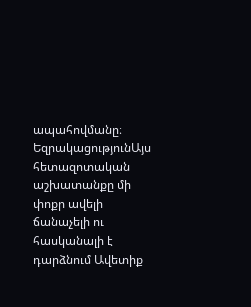ապահովմանը։
ԵզրակացությունԱյս հետազոտական աշխատանքը մի փոքր ավելի ճանաչելի ու հասկանալի է դարձնում Ավետիք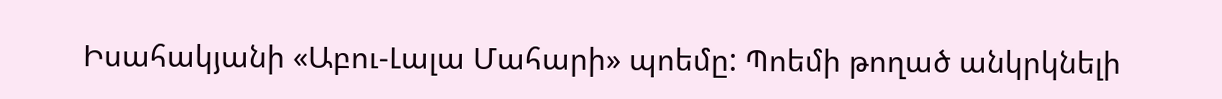Իսահակյանի «Աբու-Լալա Մահարի» պոեմը: Պոեմի թողած անկրկնելի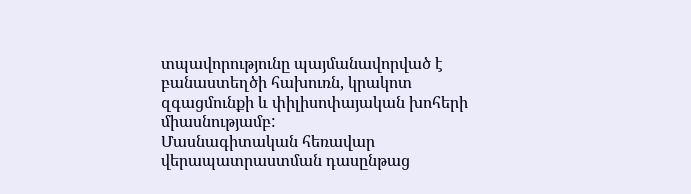տպավորությունը պայմանավորված է բանաստեղծի հախուռն, կրակոտ զգացմունքի և փիլիսոփայական խոհերի միասնությամբ:
Մասնագիտական հեռավար վերապատրաստման դասընթաց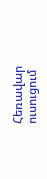Հեռավար ուսուցում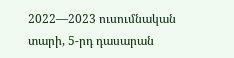2022—2023 ուսումնական տարի, 5-րդ դասարան